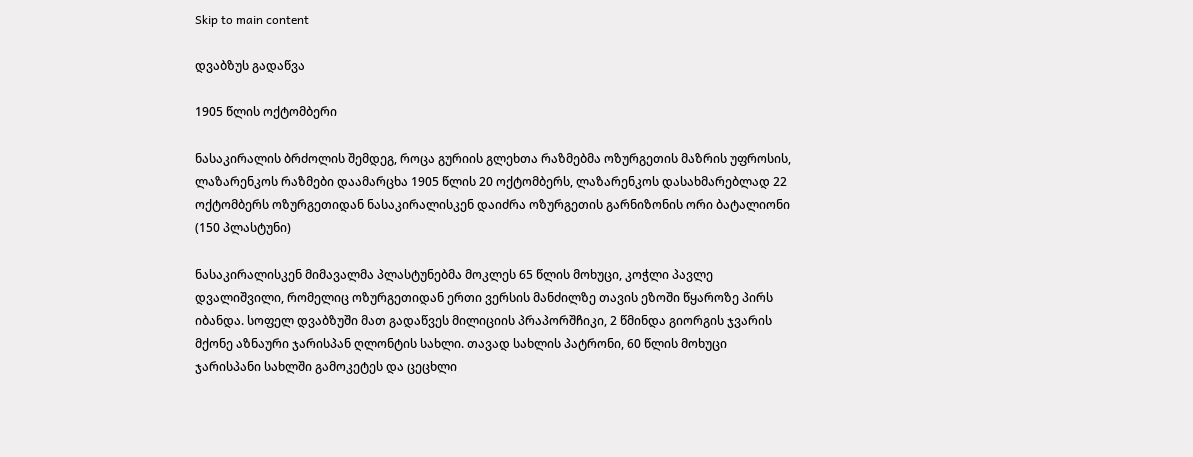Skip to main content

დვაბზუს გადაწვა

1905 წლის ოქტომბერი

ნასაკირალის ბრძოლის შემდეგ, როცა გურიის გლეხთა რაზმებმა ოზურგეთის მაზრის უფროსის, ლაზარენკოს რაზმები დაამარცხა 1905 წლის 20 ოქტომბერს, ლაზარენკოს დასახმარებლად 22 ოქტომბერს ოზურგეთიდან ნასაკირალისკენ დაიძრა ოზურგეთის გარნიზონის ორი ბატალიონი (150 პლასტუნი)

ნასაკირალისკენ მიმავალმა პლასტუნებმა მოკლეს 65 წლის მოხუცი, კოჭლი პავლე დვალიშვილი, რომელიც ოზურგეთიდან ერთი ვერსის მანძილზე თავის ეზოში წყაროზე პირს იბანდა. სოფელ დვაბზუში მათ გადაწვეს მილიციის პრაპორშჩიკი, 2 წმინდა გიორგის ჯვარის მქონე აზნაური ჯარისპან ღლონტის სახლი. თავად სახლის პატრონი, 60 წლის მოხუცი ჯარისპანი სახლში გამოკეტეს და ცეცხლი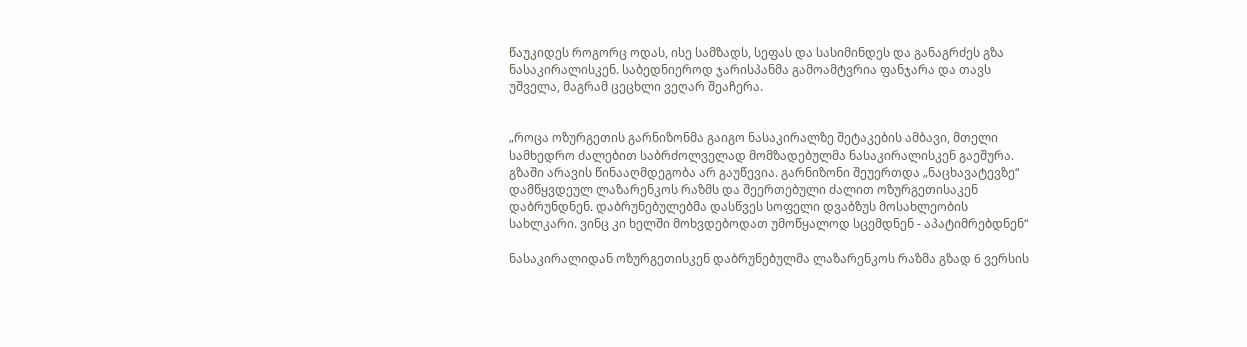წაუკიდეს როგორც ოდას, ისე სამზადს, სეფას და სასიმინდეს და განაგრძეს გზა ნასაკირალისკენ. საბედნიეროდ ჯარისპანმა გამოამტვრია ფანჯარა და თავს უშველა, მაგრამ ცეცხლი ვეღარ შეაჩერა.


„როცა ოზურგეთის გარნიზონმა გაიგო ნასაკირალზე შეტაკების ამბავი, მთელი სამხედრო ძალებით საბრძოლველად მომზადებულმა ნასაკირალისკენ გაეშურა. გზაში არავის წინააღმდეგობა არ გაუწევია. გარნიზონი შეუერთდა „ნაცხავატევზე“ დამწყვდეულ ლაზარენკოს რაზმს და შეერთებული ძალით ოზურგეთისაკენ დაბრუნდნენ. დაბრუნებულებმა დასწვეს სოფელი დვაბზუს მოსახლეობის სახლკარი. ვინც კი ხელში მოხვდებოდათ უმოწყალოდ სცემდნენ - აპატიმრებდნენ“

ნასაკირალიდან ოზურგეთისკენ დაბრუნებულმა ლაზარენკოს რაზმა გზად 6 ვერსის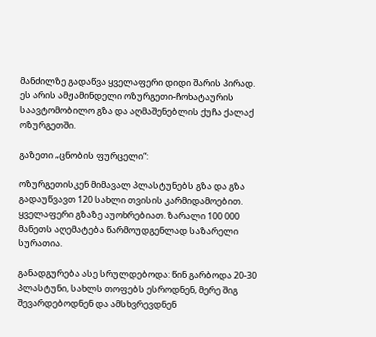მანძილზე გადაწვა ყველაფერი დიდი შარის პირად. ეს არის ამჟამინდელი ოზურგეთი-ჩოხატაურის საავტომობილო გზა და აღმაშენებლის ქუჩა ქალაქ ოზურგეთში.

გაზეთი „ცნობის ფურცელი“:

ოზურგეთისკენ მიმავალ პლასტუნებს გზა და გზა გადაუწვავთ 120 სახლი თვისის კარმიდამოებით. ყველაფერი გზაზე აუოხრებიათ. ზარალი 100 000 მანეთს აღემატება წარმოუდგენლად საზარელი სურათია.

განადგურება ასე სრულდებოდა: წინ გარბოდა 20-30 პლასტუნი, სახლს თოფებს ესროდნენ, მერე შიგ შევარდებოდნენ და ამსხვრევდნენ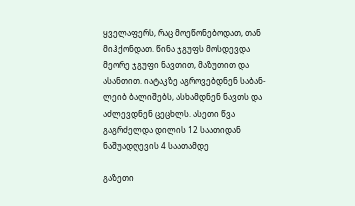ყველაფერს, რაც მოეწონებოდათ, თან მიჰქონდათ. წინა ჯგუფს მოსდევდა მეორე ჯგუფი ნავთით, მაზუთით და ასანთით. იატაკზე აგროვებდნენ საბან-ლეიბ ბალიშებს, ასხამდნენ ნავთს და აძლევდნენ ცეცხლს. ასეთი წვა გაგრძელდა დილის 12 საათიდან ნაშუადღევის 4 საათამდე

გაზეთი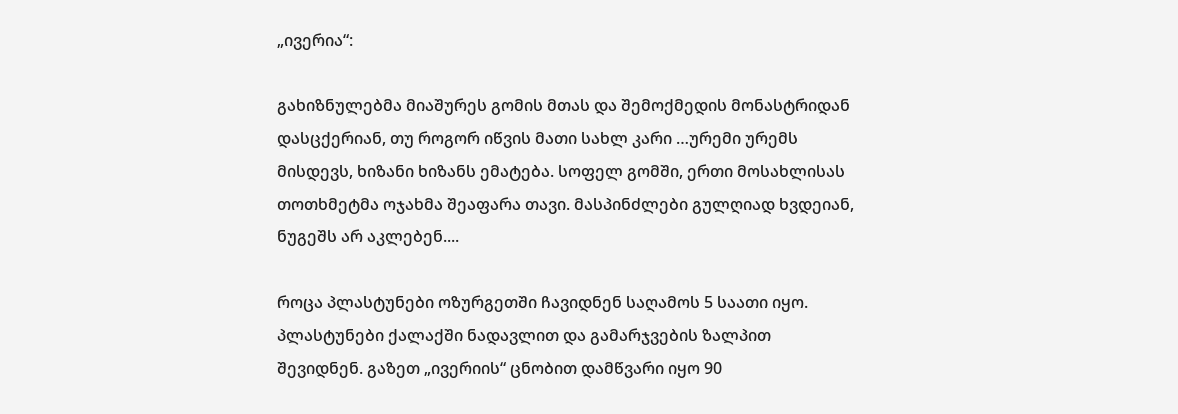„ივერია“:

გახიზნულებმა მიაშურეს გომის მთას და შემოქმედის მონასტრიდან დასცქერიან, თუ როგორ იწვის მათი სახლ კარი …ურემი ურემს მისდევს, ხიზანი ხიზანს ემატება. სოფელ გომში, ერთი მოსახლისას თოთხმეტმა ოჯახმა შეაფარა თავი. მასპინძლები გულღიად ხვდეიან, ნუგეშს არ აკლებენ....

როცა პლასტუნები ოზურგეთში ჩავიდნენ საღამოს 5 საათი იყო. პლასტუნები ქალაქში ნადავლით და გამარჯვების ზალპით შევიდნენ. გაზეთ „ივერიის“ ცნობით დამწვარი იყო 90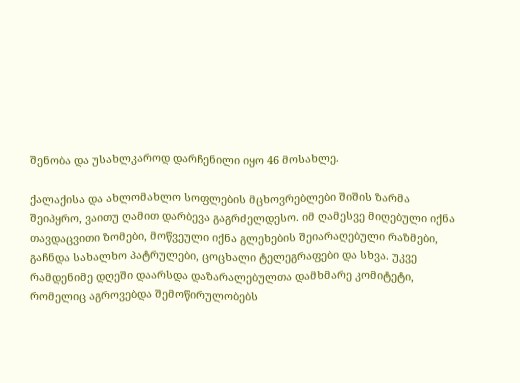შენობა და უსახლკაროდ დარჩენილი იყო 46 მოსახლე.

ქალაქისა და ახლომახლო სოფლების მცხოვრებლები შიშის ზარმა შეიპყრო, ვაითუ ღამით დარბევა გაგრძელდესო. იმ ღამესვე მიღებული იქნა თავდაცვითი ზომები, მოწვეული იქნა გლეხების შეიარაღებული რაზმები, გაჩნდა სახალხო პატრულები, ცოცხალი ტელეგრაფები და სხვა. უკვე რამდენიმე დღეში დაარსდა დაზარალებულთა დამხმარე კომიტეტი, რომელიც აგროვებდა შემოწირულობებს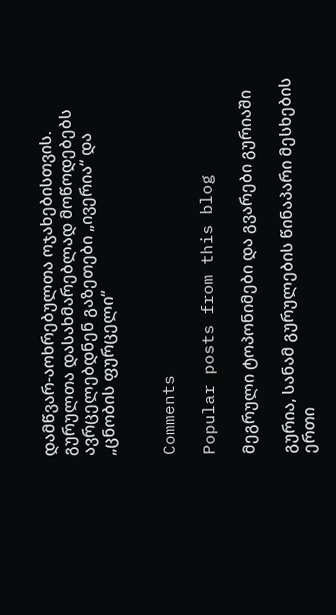დამწვარ-აოხრებულთა ოჯახებისთვის. გურულთა დასახმარებლად მოწოდებებს ავრცელებდნენ გაზეთები „ივერია“ და „ცნობის ფურცელი“


Comments

Popular posts from this blog

მეგრული ტოპონიმები და გვარები გურიაში

გურია, სანამ გურულების წინაპარი მესხების ერთი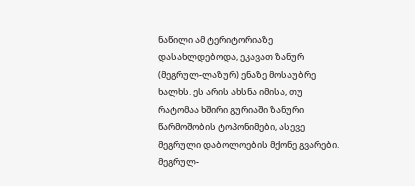ნაწილი ამ ტერიტორიაზე დასახლდებოდა, ეკავათ ზანურ (მეგრულ-ლაზურ) ენაზე მოსაუბრე ხალხს. ეს არის ახსნა იმისა, თუ რატომაა ხშირი გურიაში ზანური წარმოშობის ტოპონიმები, ასევე მეგრული დაბოლოების მქონე გვარები. მეგრულ-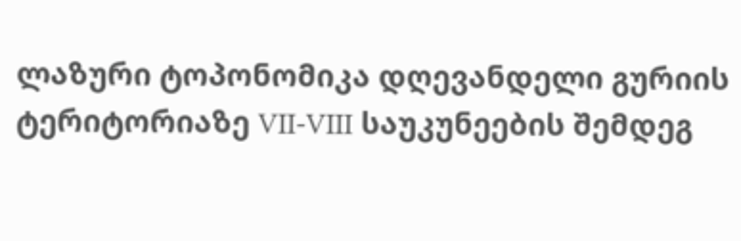ლაზური ტოპონომიკა დღევანდელი გურიის ტერიტორიაზე VII-VIII საუკუნეების შემდეგ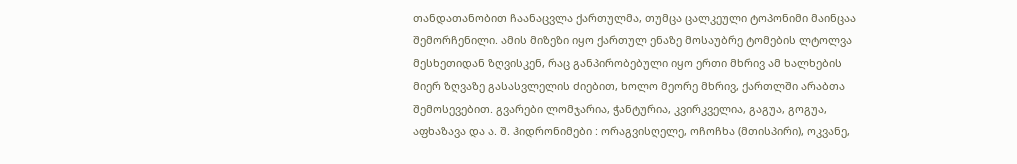თანდათანობით ჩაანაცვლა ქართულმა, თუმცა ცალკეული ტოპონიმი მაინცაა შემორჩენილი. ამის მიზეზი იყო ქართულ ენაზე მოსაუბრე ტომების ლტოლვა მესხეთიდან ზღვისკენ, რაც განპირობებული იყო ერთი მხრივ ამ ხალხების მიერ ზღვაზე გასასვლელის ძიებით, ხოლო მეორე მხრივ, ქართლში არაბთა შემოსევებით. გვარები ლომჯარია, ჭანტურია, კვირკველია, გაგუა, გოგუა, აფხაზავა და ა. შ. ჰიდრონიმები : ორაგვისღელე, ოჩოჩხა (მთისპირი), ოკვანე,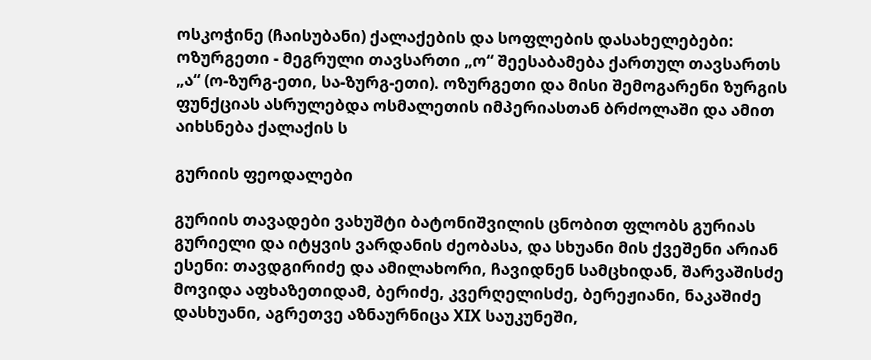ოსკოჭინე (ჩაისუბანი) ქალაქების და სოფლების დასახელებები: ოზურგეთი - მეგრული თავსართი „ო“ შეესაბამება ქართულ თავსართს „ა“ (ო-ზურგ-ეთი, სა-ზურგ-ეთი). ოზურგეთი და მისი შემოგარენი ზურგის ფუნქციას ასრულებდა ოსმალეთის იმპერიასთან ბრძოლაში და ამით აიხსნება ქალაქის ს

გურიის ფეოდალები

გურიის თავადები ვახუშტი ბატონიშვილის ცნობით ფლობს გურიას გურიელი და იტყვის ვარდანის ძეობასა, და სხუანი მის ქვეშენი არიან ესენი: თავდგირიძე და ამილახორი, ჩავიდნენ სამცხიდან, შარვაშისძე მოვიდა აფხაზეთიდამ, ბერიძე, კვერღელისძე, ბერეჟიანი, ნაკაშიძე დასხუანი, აგრეთვე აზნაურნიცა XIX საუკუნეში,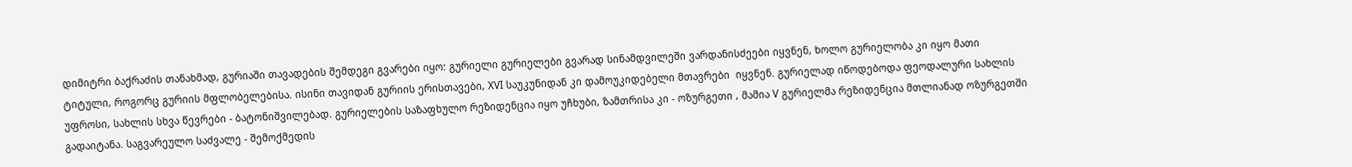დიმიტრი ბაქრაძის თანახმად, გურიაში თავადების შემდეგი გვარები იყო: გურიელი გურიელები გვარად სინამდვილეში ვარდანისძეები იყვნენ, ხოლო გურიელობა კი იყო მათი ტიტული, როგორც გურიის მფლობელებისა. ისინი თავიდან გურიის ერისთავები, XVI საუკუნიდან კი დამოუკიდებელი მთავრები  იყვნენ. გურიელად იწოდებოდა ფეოდალური სახლის უფროსი, სახლის სხვა წევრები - ბატონიშვილებად. გურიელების საზაფხულო რეზიდენცია იყო უჩხუბი, ზამთრისა კი - ოზურგეთი , მამია V გურიელმა რეზიდენცია მთლიანად ოზურგეთში გადაიტანა. საგვარეულო საძვალე - შემოქმედის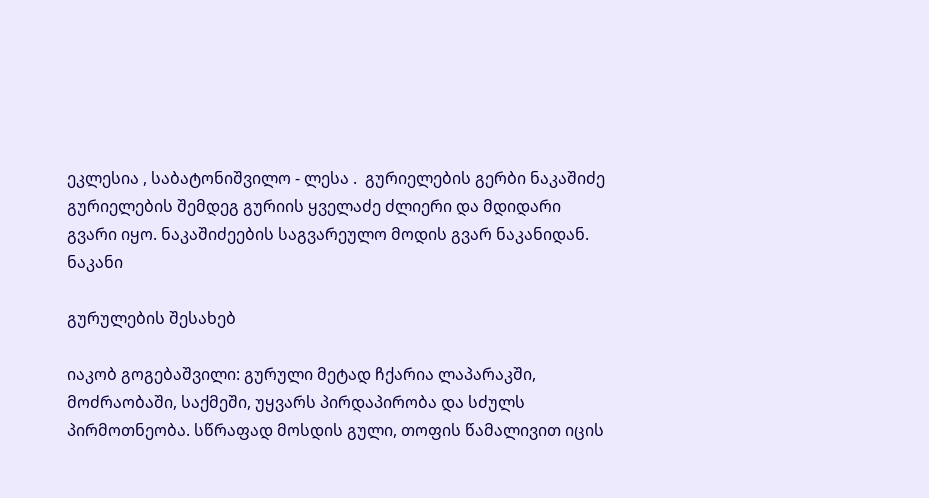ეკლესია , საბატონიშვილო - ლესა .  გურიელების გერბი ნაკაშიძე გურიელების შემდეგ გურიის ყველაძე ძლიერი და მდიდარი გვარი იყო. ნაკაშიძეების საგვარეულო მოდის გვარ ნაკანიდან. ნაკანი

გურულების შესახებ

იაკობ გოგებაშვილი: გურული მეტად ჩქარია ლაპარაკში, მოძრაობაში, საქმეში, უყვარს პირდაპირობა და სძულს პირმოთნეობა. სწრაფად მოსდის გული, თოფის წამალივით იცის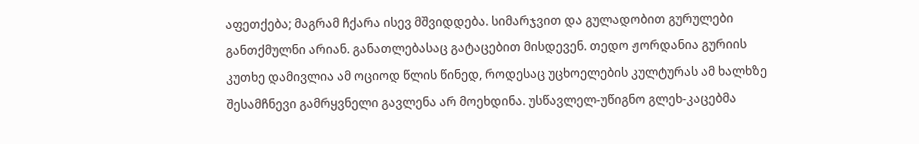აფეთქება; მაგრამ ჩქარა ისევ მშვიდდება. სიმარჯვით და გულადობით გურულები განთქმულნი არიან. განათლებასაც გატაცებით მისდევენ. თედო ჟორდანია გურიის კუთხე დამივლია ამ ოციოდ წლის წინედ, როდესაც უცხოელების კულტურას ამ ხალხზე შესამჩნევი გამრყვნელი გავლენა არ მოეხდინა. უსწავლელ-უწიგნო გლეხ-კაცებმა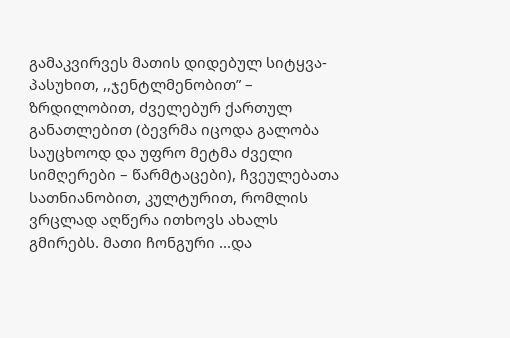გამაკვირვეს მათის დიდებულ სიტყვა-პასუხით, ,,ჯენტლმენობით” – ზრდილობით, ძველებურ ქართულ განათლებით (ბევრმა იცოდა გალობა საუცხოოდ და უფრო მეტმა ძველი სიმღერები – წარმტაცები), ჩვეულებათა სათნიანობით, კულტურით, რომლის ვრცლად აღწერა ითხოვს ახალს გმირებს. მათი ჩონგური ...და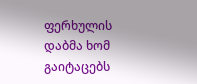ფერხულის დაბმა ხომ გაიტაცებს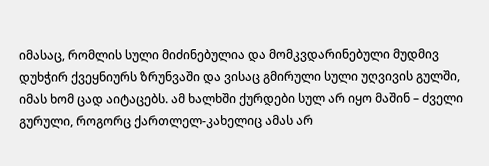იმასაც, რომლის სული მიძინებულია და მომკვდარინებული მუდმივ დუხჭირ ქვეყნიურს ზრუნვაში და ვისაც გმირული სული უღვივის გულში, იმას ხომ ცად აიტაცებს. ამ ხალხში ქურდები სულ არ იყო მაშინ – ძველი გურული, როგორც ქართლელ-კახელიც ამას არ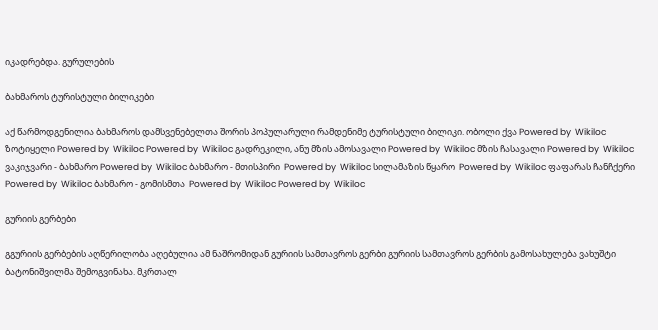იკადრებდა. გურულების

ბახმაროს ტურისტული ბილიკები

აქ წარმოდგენილია ბახმაროს დამსვენებელთა შორის პოპულარული რამდენიმე ტურისტული ბილიკი. ობოლი ქვა Powered by  Wikiloc ზოტიყელი Powered by  Wikiloc Powered by  Wikiloc გადრეკილი, ანუ მზის ამოსავალი Powered by  Wikiloc მზის ჩასავალი Powered by  Wikiloc ვაკიჯვარი - ბახმარო Powered by  Wikiloc ბახმარო - მთისპირი  Powered by  Wikiloc სილამაზის წყარო  Powered by  Wikiloc ფაფარას ჩანჩქერი  Powered by  Wikiloc ბახმარო - გომისმთა  Powered by  Wikiloc Powered by  Wikiloc

გურიის გერბები

გგურიის გერბების აღწერილობა აღებულია ამ ნაშრომიდან გურიის სამთავროს გერბი გურიის სამთავროს გერბის გამოსახულება ვახუშტი ბატონიშვილმა შემოგვინახა. მკრთალ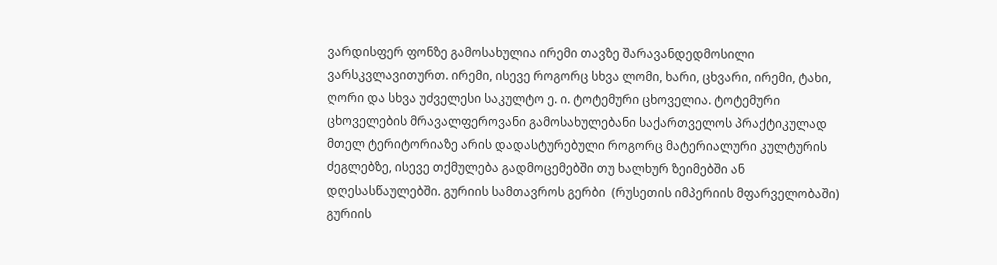ვარდისფერ ფონზე გამოსახულია ირემი თავზე შარავანდედმოსილი ვარსკვლავითურთ. ირემი, ისევე როგორც სხვა ლომი, ხარი, ცხვარი, ირემი, ტახი, ღორი და სხვა უძველესი საკულტო ე. ი. ტოტემური ცხოველია. ტოტემური ცხოველების მრავალფეროვანი გამოსახულებანი საქართველოს პრაქტიკულად მთელ ტერიტორიაზე არის დადასტურებული როგორც მატერიალური კულტურის ძეგლებზე, ისევე თქმულება გადმოცემებში თუ ხალხურ ზეიმებში ან დღესასწაულებში. გურიის სამთავროს გერბი  (რუსეთის იმპერიის მფარველობაში) გურიის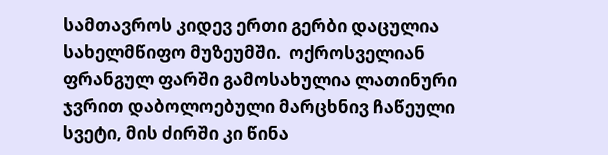სამთავროს კიდევ ერთი გერბი დაცულია სახელმწიფო მუზეუმში.  ოქროსველიან ფრანგულ ფარში გამოსახულია ლათინური ჯვრით დაბოლოებული მარცხნივ ჩაწეული სვეტი, მის ძირში კი წინა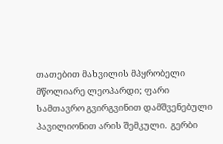თათებით მახვილის მპყრობელი მწოლიარე ლეოპარდი; ფარი სამთავრო გვირგვინით დამშვენებული პავილიონით არის შემკული.  გერბი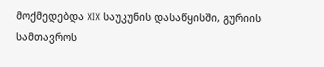მოქმედებდა XIX საუკუნის დასაწყისში, გურიის სამთავროს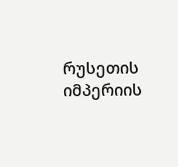რუსეთის იმპერიის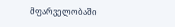მფარველობაში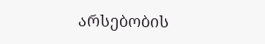არსებობის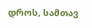დროს, სამთავ